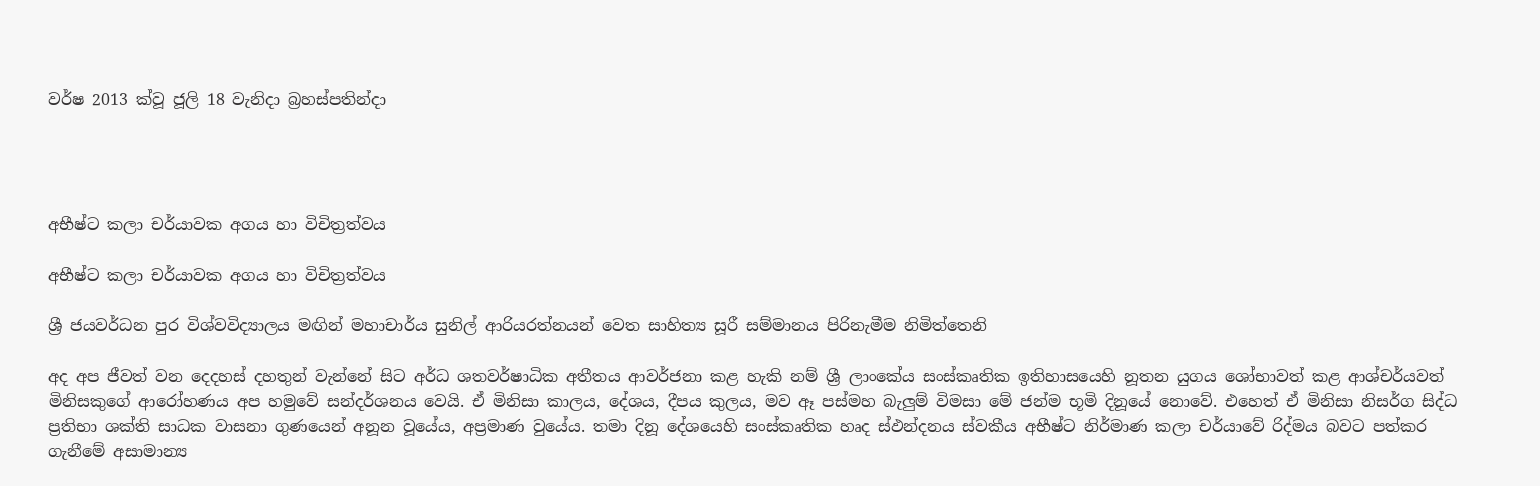වර්ෂ 2013 ක්වූ ජූලි 18 වැනිදා බ්‍රහස්පතින්දා




අභීෂ්ට කලා චර්යාවක අගය හා විචිත්‍රත්වය

අභීෂ්ට කලා චර්යාවක අගය හා විචිත්‍රත්වය

ශ්‍රී ජයවර්ධන පුර විශ්වවිද්‍යාලය මඟින් මහාචාර්ය සුනිල් ආරියරත්නයන් වෙත සාහිත්‍ය සූරී සම්මානය පිරිනැමීම නිමිත්තෙනි

අද අප ජීවත් වන දෙදහස් දහතුන් වැන්නේ සිට අර්ධ ශතවර්ෂාධික අතීතය ආවර්ජනා කළ හැකි නම් ශ්‍රී ලාංකේය සංස්කෘතික ඉතිහාසයෙහි නූතන යුගය ශෝභාවත් කළ ආශ්චර්යවත් මිනිසකුගේ ආරෝහණය අප හමුවේ සන්දර්ශනය වෙයි. ඒ මිනිසා කාලය, දේශය, දීපය කුලය, මව ඈ පස්මහ බැලුම් විමසා මේ ජන්ම භූමි දිනූයේ නොවේ. එහෙත් ඒ මිනිසා නිසර්ග සිද්ධ ප්‍රතිභා ශක්ති සාධක වාසනා ගුණයෙන් අනූන වූයේය, අප්‍රමාණ වුයේය. තමා දිනූ දේශයෙහි සංස්කෘතික හෘද ස්ඵන්දනය ස්වකීය අභීෂ්ට නිර්මාණ කලා චර්යාවේ රිද්මය බවට පත්කර ගැනීමේ අසාමාන්‍ය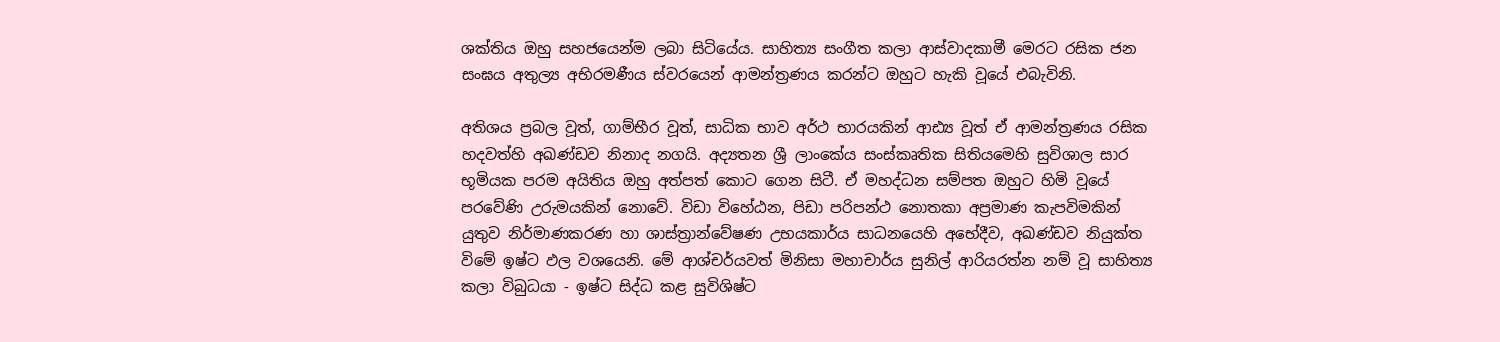ශක්තිය ඔහු සහජයෙන්ම ලබා සිටියේය. සාහිත්‍ය සංගීත කලා ආස්වාදකාමී මෙරට රසික ජන සංඝය අතුල්‍ය අභිරමණීය ස්වරයෙන් ආමන්ත්‍රණය කරන්ට ඔහුට හැකි වූයේ එබැවිනි.

අතිශය ප්‍රබල වූත්, ගාම්භීර වූත්, සාධික භාව අර්ථ භාරයකින් ආඪ්‍ය වූත් ඒ ආමන්ත්‍රණය රසික හදවත්හි අඛණ්ඩව නිනාද නගයි. අද්‍යතන ශ්‍රී ලාංකේය සංස්කෘතික සිතියමෙහි සුවිශාල සාර භූමියක පරම අයිතිය ඔහු අත්පත් කොට ගෙන සිටී. ඒ මහද්ධන සම්පත ඔහුට හිමි වූයේ පරවේණි උරුමයකින් නොවේ. විඩා විහේඨන, පිඩා පරිපන්ථ නොතකා අප්‍රමාණ කැපවිමකින් යුතුව නිර්මාණකරණ හා ශාස්ත්‍රාන්වේෂණ උභයකාර්ය සාධනයෙහි අභේදීව, අඛණ්ඩව නියුක්ත විමේ ඉෂ්ට ඵල වශයෙනි. මේ ආශ්චර්යවත් මිනිසා මහාචාර්ය සුනිල් ආරියරත්න නම් වූ සාහිත්‍ය කලා විබුධයා - ඉෂ්ට සිද්ධ කළ සුවිශිෂ්ට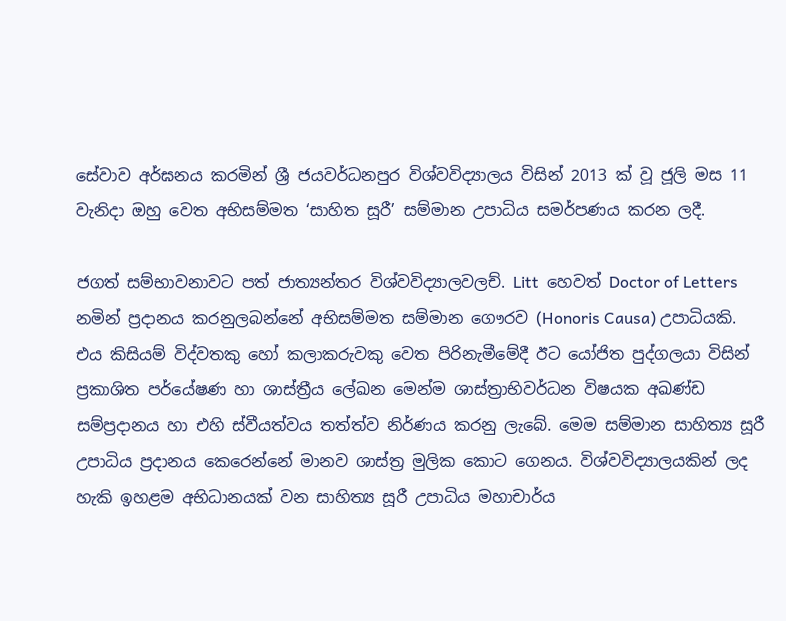සේවාව අර්ඝනය කරමින් ශ්‍රී ජයවර්ධනපුර විශ්වවිද්‍යාලය විසින් 2013 ක් වූ ජූලි මස 11 වැනිදා ඔහු වෙත අභිසම්මත ‘සාහිත සූරී’ සම්මාන උපාධිය සමර්පණය කරන ලදී.

ජගත් සම්භාවනාවට පත් ජාත්‍යන්තර විශ්වවිද්‍යාලවලච්. Litt  හෙවත් Doctor of Letters නමින් ප්‍රදානය කරනුලබන්නේ අභිසම්මත සම්මාන ගෞරව (Honoris Causa) උපාධියකි. එය කිසියම් විද්වතකු හෝ කලාකරුවකු වෙත පිරිනැමීමේදී ඊට යෝජිත පුද්ගලයා විසින් ප්‍රකාශිත පර්යේෂණ හා ශාස්ත්‍රීය ලේඛන මෙන්ම ශාස්ත්‍රාභිවර්ධන විෂයක අඛණ්ඩ සම්ප්‍රදානය හා එහි ස්වීයත්වය තත්ත්ව නිර්ණය කරනු ලැබේ. මෙම සම්මාන සාහිත්‍ය සූරී උපාධිය ප්‍රදානය කෙරෙන්නේ මානව ශාස්ත්‍ර මුලික කොට ගෙනය. විශ්වවිද්‍යාලයකින් ලද හැකි ඉහළම අභිධානයක් වන සාහිත්‍ය සූරී උපාධිය මහාචාර්ය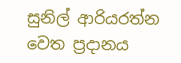සුනිල් ආරියරත්න වෙත ප්‍රදානය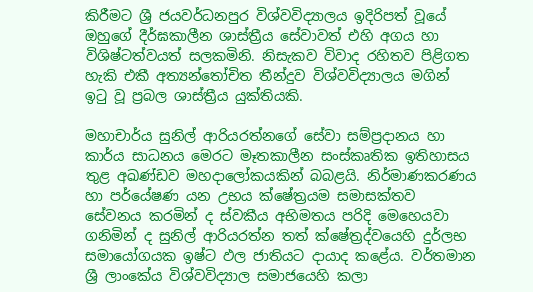කිරීමට ශ්‍රී ජයවර්ධනපුර විශ්වවිද්‍යාලය ඉදිරිපත් වූයේ ඔහුගේ දීර්ඝකාලීන ශාස්ත්‍රීය සේවාවත් එහි අගය හා විශිෂ්ටත්වයත් සලකමිනි. නිසැකව විවාද රහිතව පිළිගත හැකි එකී අත්‍යන්තෝචිත තීන්දුව විශ්වවිද්‍යාලය මගින් ඉටු වූ ප්‍රබල ශාස්ත්‍රීය යුක්තියකි.

මහාචාර්ය සුනිල් ආරියරත්නගේ සේවා සම්ප්‍රදානය හා කාර්ය සාධනය මෙරට මෑතකාලීන සංස්කෘතික ඉතිහාසය තුළ අඛණ්ඩව මහදාලෝකයකින් බබළයි. නිර්මාණකරණය හා පර්යේෂණ යන උභය ක්ෂේත්‍රයම සමාසක්තව සේවනය කරමින් ද ස්වකීය අභිමතය පරිදි මෙහෙයවා ගනිමින් ද සුනිල් ආරියරත්න තත් ක්ෂේත්‍රද්වයෙහි දුර්ලභ සමායෝගයක ඉෂ්ට ඵල ජාතියට දායාද කළේය. වර්තමාන ශ්‍රී ලාංකේය විශ්වවිද්‍යාල සමාජයෙහි කලා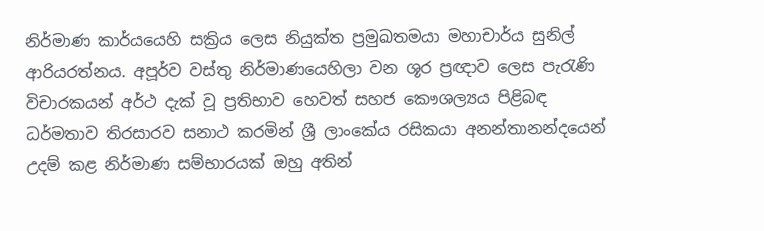නිර්මාණ කාර්යයෙහි සක්‍රිය ලෙස නියුක්ත ප්‍රමුඛතමයා මහාචාර්ය සුනිල් ආරියරත්නය. අපූර්ව වස්තු නිර්මාණයෙහිලා වන ශූර ප්‍රඥාව ලෙස පැරැණි විචාරකයන් අර්ථ දැක් වූ ප්‍රතිභාව හෙවත් සහජ කෞශල්‍යය පිළිබඳ ධර්මතාව තිරසාරව සනාථ කරමින් ශ්‍රී ලාංකේය රසිකයා අනන්තානන්දයෙන් උදම් කළ නිර්මාණ සම්භාරයක් ඔහු අතින්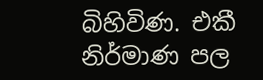බිහිවිණ. එකී නිර්මාණ පල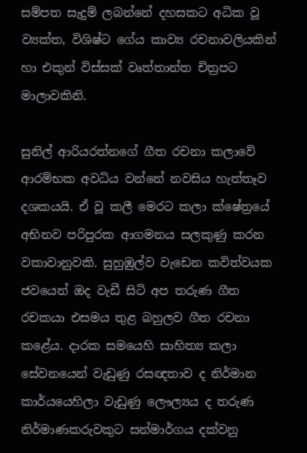සම්පත සැදුම් ලබන්නේ දහසකට අධික වූ ව්‍යක්ත, විශිෂ්ට ගේය කාව්‍ය රචනාවලියකින් හා එකුන් විස්සක් වෘත්තාන්ත චිත්‍රපට මාලාවකිනි.

සුනිල් ආරියරත්නගේ ගීත රචනා කලාවේ ආරම්භක අවධිය වන්නේ නවසිය හැත්තෑව දශකයයි. ඒ වූ කලී මෙරට කලා ක්ෂේත්‍රයේ අභිනව පරිපුරක ආගමනය සලකුණු කරන වකාවානුවකි. සුහුඹුල්ව වැඩෙන කවිත්වයක ජවයෙන් ඔද වැඩී සිටි අප තරුණ ගීත රචකයා එසමය තුළ බහුලව ගීත රචනා කළේය. දාරක සමයෙහි සාහිත්‍ය කලා සේවනයෙන් වැඩුණු රසඥතාව ද නිර්මාන කාර්යයෙහිලා වැඩුණු ලෞල්‍යය ද තරුණ නිර්මාණකරුවකුට සන්මාර්ගය දක්වනු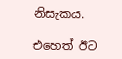නිසැකය.

එහෙත් ඊට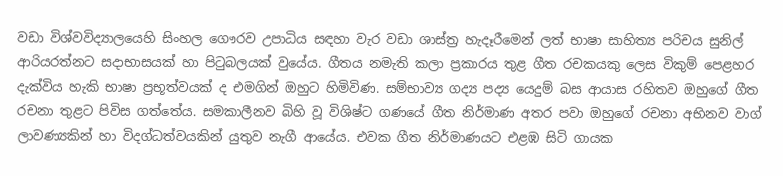වඩා විශ්වවිද්‍යාලයෙහි සිංහල ගෞරව උපාධිය සඳහා වැර වඩා ශාස්ත්‍ර හැදෑරීමෙන් ලත් භාෂා සාහිත්‍ය පරිචය සුනිල් ආරියරත්නට සදාභාසයක් හා පිටුබලයක් වුයේය. ගීතය නමැති කලා ප්‍රකාරය තුළ ගීත රචකයකු ලෙස විකුම් පෙළහර දැක්විය හැකි භාෂා ප්‍රභූත්වයක් ද එමගින් ඔහුට හිමිවිණ. සම්භාව්‍ය ගද්‍ය පද්‍ය යෙදුම් බස ආයාස රහිතව ඔහුගේ ගීත රචනා තුළට පිවිස ගත්තේය. සමකාලීනව බිහි වූ විශිෂ්ට ගණයේ ගීත නිර්මාණ අතර පවා ඔහුගේ රචනා අභිනව වාග් ලාවණ්‍යකින් හා විදග්ධත්වයකින් යුතුව නැගී ආයේය. එවක ගීත නිර්මාණයට එළඹ සිටි ගායක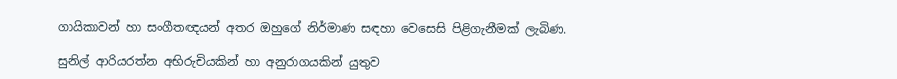ගායිකාවන් හා සංගීතඥයන් අතර ඔහුගේ නිර්මාණ සඳහා වෙසෙසි පිළිගැනීමක් ලැබිණ.

සුනිල් ආරියරත්න අභිරුචියකින් හා අනුරාගයකින් යුතුව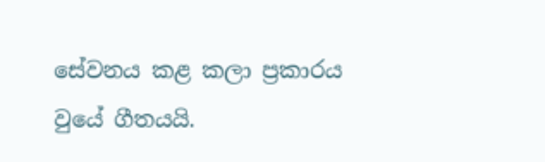සේවනය කළ කලා ප්‍රකාරය වුයේ ගීතයයි.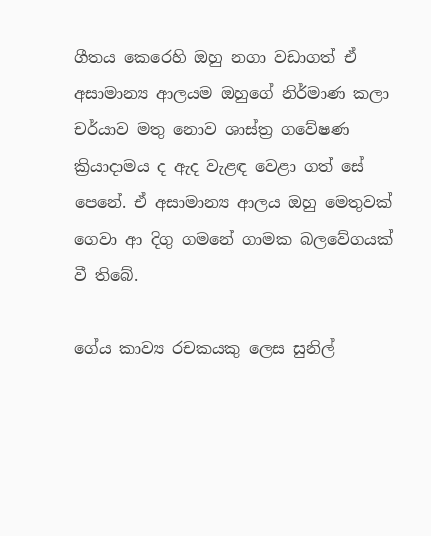ගීතය කෙරෙහි ඔහු නගා වඩාගත් ඒ අසාමාන්‍ය ආලයම ඔහුගේ නිර්මාණ කලා චර්යාව මතු නොව ශාස්ත්‍ර ගවේෂණ ක්‍රියාදාමය ද ඇද වැළඳ වෙළා ගත් සේ පෙනේ. ඒ අසාමාන්‍ය ආලය ඔහු මෙතුවක් ගෙවා ආ දිගු ගමනේ ගාමක බලවේගයක් වී තිබේ.

ගේය කාව්‍ය රචකයකු ලෙස සුනිල්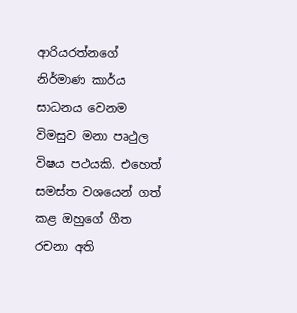ආරියරත්නගේ නිර්මාණ කාර්ය සාධනය වෙනම විමසුව මනා පෘථුල විෂය පථයකි. එහෙත් සමස්ත වශයෙන් ගත් කළ ඔහුගේ ගීත රචනා අති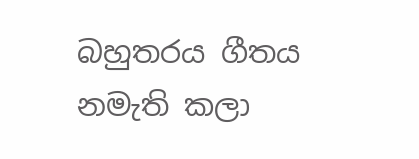බහුතරය ගීතය නමැති කලා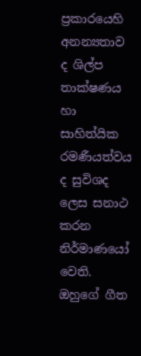ප්‍රකාරයෙහි අනන්‍යතාව ද ශිල්ප තාක්ෂණය හා සාහිත්යික රමණීයත්වය ද සුවිශද ලෙස සනාථ කරන නිර්මාණයෝ වෙති. ඔහුගේ ගීත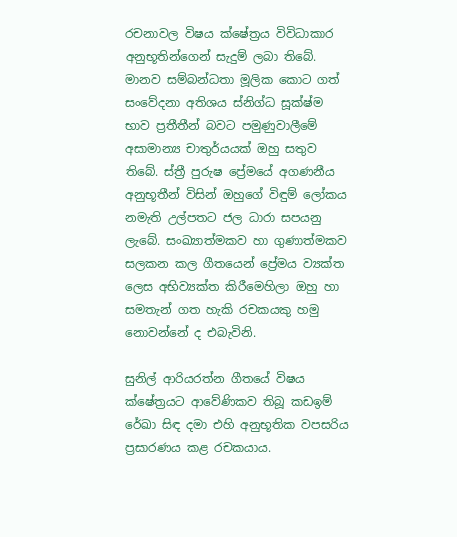රචනාවල විෂය ක්ෂේත්‍රය විවිධාකාර අනුභූතින්ගෙන් සැදුම් ලබා තිබේ. මානව සම්බන්ධතා මූලික කොට ගත් සංවේදනා අතිශය ස්නිග්ධ සූක්ෂ්ම භාව ප්‍රතීතීන් බවට පමුණුවාලීමේ අසාමාන්‍ය චාතුර්යයක් ඔහු සතුව තිබේ. ස්ත්‍රී පුරුෂ ප්‍රේමයේ අගණනීය අනුභූතීන් විසින් ඔහුගේ විඳුම් ලෝකය නමැති උල්පතට ජල ධාරා සපයනු ලැබේ. සංඛ්‍යාත්මකව හා ගුණාත්මකව සලකන කල ගීතයෙන් ප්‍රේමය ව්‍යක්ත ලෙස අභිව්‍යක්ත කිරීමෙහිලා ඔහු හා සමතැන් ගත හැකි රචකයකු හමු නොවන්නේ ද එබැවිනි.

සුනිල් ආරියරත්න ගීතයේ විෂය ක්ෂේත්‍රයට ආවේණිකව තිබූ කඩඉම් රේඛා සිඳ දමා එහි අනුභූතික වපසරිය ප්‍රසාරණය කළ රචකයාය.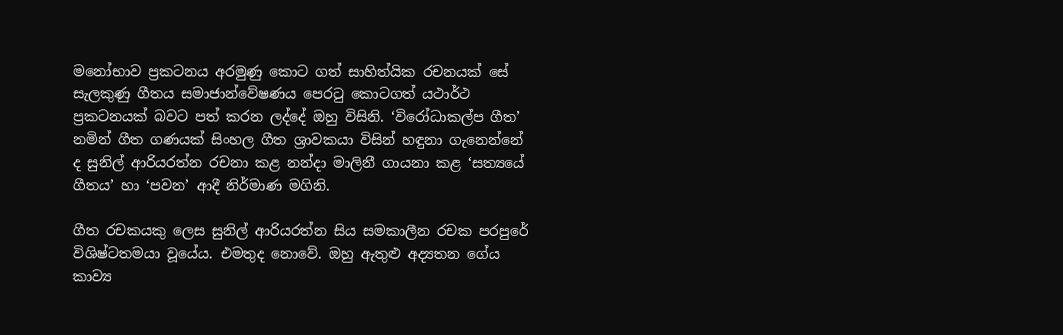මනෝභාව ප්‍රකටනය අරමුණු කොට ගත් සාහිත්යික රචනයක් සේ සැලකුණු ගීතය සමාජාන්වේෂණය පෙරටු කොටගත් යථාර්ථ ප්‍රකටනයක් බවට පත් කරන ලද්දේ ඔහු විසිනි. ‘විරෝධාකල්ප ගීත’ නමින් ගීත ගණයක් සිංහල ගීත ශ්‍රාවකයා විසින් හඳුනා ගැනෙන්නේ ද සුනිල් ආරියරත්න රචනා කළ නන්දා මාලිනී ගායනා කළ ‘සත්‍යයේ ගීතය’ හා ‘පවන’ ආදී නිර්මාණ මගිනි.

ගීත රචකයකු ලෙස සුනිල් ආරියරත්න සිය සමකාලීන රචක පරපුරේ විශිෂ්ටතමයා වූයේය. එමතුද නොවේ. ඔහු ඇතුළු අද්‍යතන ගේය කාව්‍ය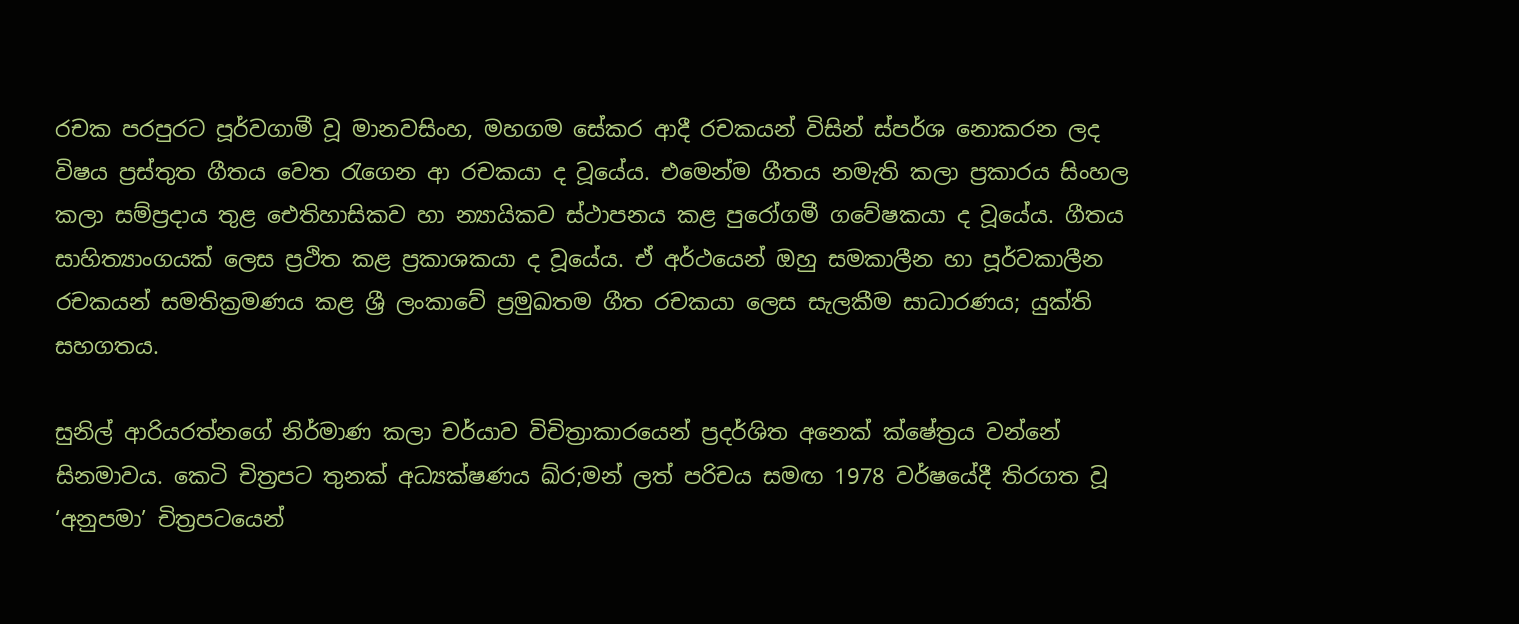රචක පරපුරට පූර්වගාමී වූ මානවසිංහ, මහගම සේකර ආදී රචකයන් විසින් ස්පර්ශ නොකරන ලද විෂය ප්‍රස්තුත ගීතය වෙත රැගෙන ආ රචකයා ද වූයේය. එමෙන්ම ගීතය නමැති කලා ප්‍රකාරය සිංහල කලා සම්ප්‍රදාය තුළ ඓතිහාසිකව හා න්‍යායිකව ස්ථාපනය කළ පුරෝගමී ගවේෂකයා ද වූයේය. ගීතය සාහිත්‍යාංගයක් ලෙස ප්‍රථිත කළ ප්‍රකාශකයා ද වූයේය. ඒ අර්ථයෙන් ඔහු සමකාලීන හා පූර්වකාලීන රචකයන් සමතික්‍රමණය කළ ශ්‍රී ලංකාවේ ප්‍රමුඛතම ගීත රචකයා ලෙස සැලකීම සාධාරණය; යුක්ති සහගතය.

සුනිල් ආරියරත්නගේ නිර්මාණ කලා චර්යාව විචිත්‍රාකාරයෙන් ප්‍රදර්ශිත අනෙක් ක්ෂේත්‍රය වන්නේ සිනමාවය. කෙටි චිත්‍රපට තුනක් අධ්‍යක්ෂණය ඛ්ර;මන් ලත් පරිචය සමඟ 1978 වර්ෂයේදී තිරගත වූ ‘අනුපමා’ චිත්‍රපටයෙන්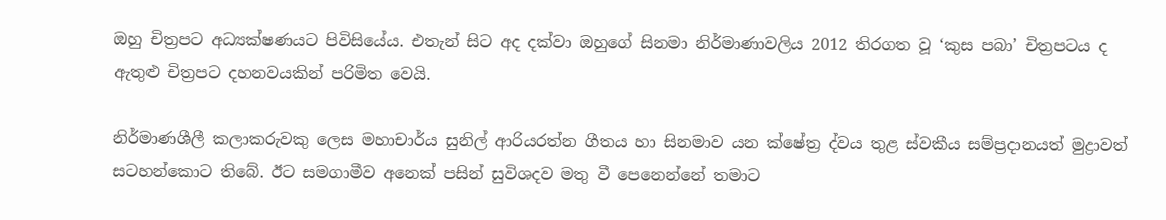ඔහු චිත්‍රපට අධ්‍යක්ෂණයට පිවිසියේය. එතැන් සිට අද දක්වා ඔහුගේ සිනමා නිර්මාණාවලිය 2012 තිරගත වූ ‘කුස පබා’ චිත්‍රපටය ද ඇතුළු චිත්‍රපට දහනවයකින් පරිමිත වෙයි.

නිර්මාණශීලී කලාකරුවකු ලෙස මහාචාර්ය සුනිල් ආරියරත්න ගීතය හා සිනමාව යන ක්ෂේත්‍ර ද්වය තුළ ස්වකීය සම්ප්‍රදානයත් මුද්‍රාවත් සටහන්කොට තිබේ. ඊට සමගාමීව අනෙක් පසින් සුවිශදව මතු වී පෙනෙන්නේ තමාට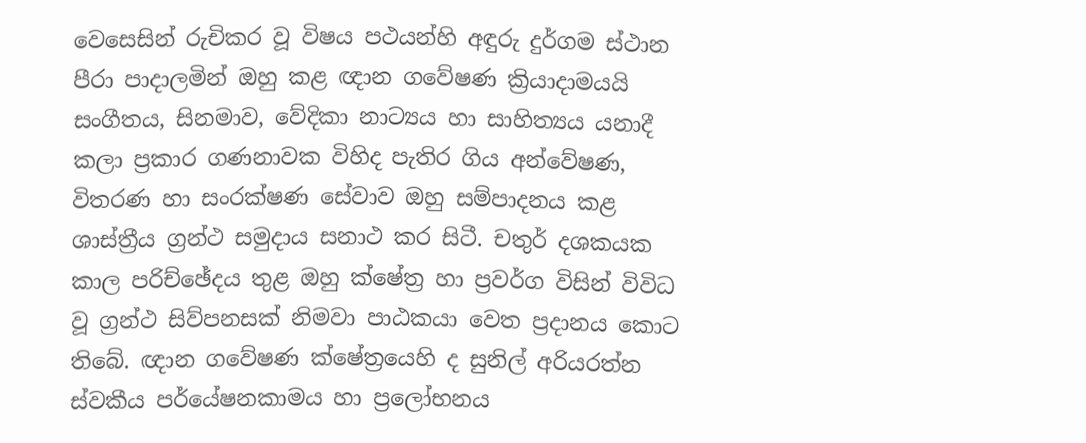වෙසෙසින් රුචිකර වූ විෂය පථයන්හි අඳුරු දුර්ගම ස්ථාන පීරා පාදාලමින් ඔහු කළ ඥාන ගවේෂණ ක්‍රියාදාමයයි සංගීතය, සිනමාව, වේදිකා නාට්‍යය හා සාහිත්‍යය යනාදී කලා ප්‍රකාර ගණනාවක විහිද පැතිර ගිය අන්වේෂණ, විතරණ හා සංරක්ෂණ සේවාව ඔහු සම්පාදනය කළ ශාස්ත්‍රීය ග්‍රන්ථ සමුදාය සනාථ කර සිටී. චතුර් දශකයක කාල පරිච්ඡේදය තුළ ඔහු ක්ෂේත්‍ර හා ප්‍රවර්ග විසින් විවිධ වූ ග්‍රන්ථ සිව්පනසක් නිමවා පාඨකයා වෙත ප්‍රදානය කොට තිබේ. ඥාන ගවේෂණ ක්ෂේත්‍රයෙහි ද සුනිල් අරියරත්න ස්වකීය පර්යේෂනකාමය හා ප්‍රලෝභනය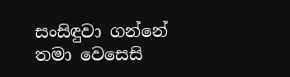සංසිඳුවා ගන්නේ තමා වෙසෙසි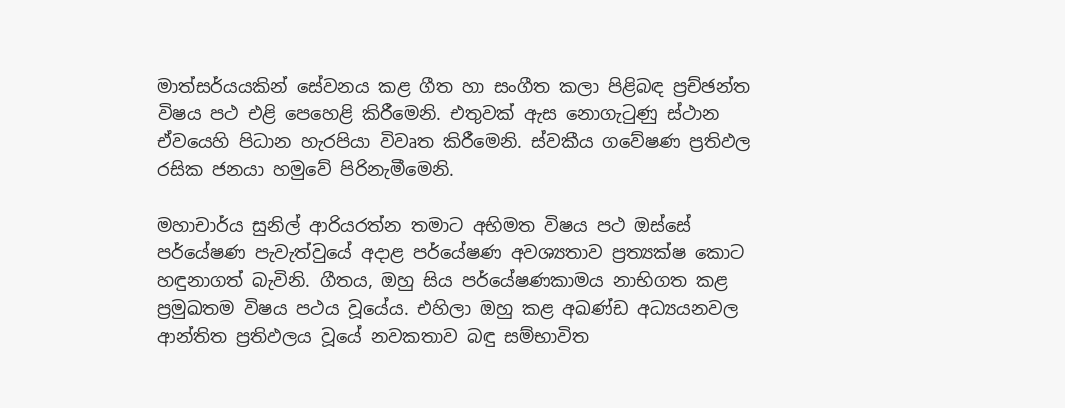මාත්සර්යයකින් සේවනය කළ ගීත හා සංගීත කලා පිළිබඳ ප්‍රච්ඡන්ත විෂය පථ එළි පෙහෙළි කිරීමෙනි. එතුවක් ඇස නොගැටුණු ස්ථාන ඒවයෙහි පිධාන හැරපියා විවෘත කිරීමෙනි. ස්වකීය ගවේෂණ ප්‍රතිඵල රසික ජනයා හමුවේ පිරිනැමීමෙනි.

මහාචාර්ය සුනිල් ආරියරත්න තමාට අභිමත විෂය පථ ඔස්සේ පර්යේෂණ පැවැත්වුයේ අදාළ පර්යේෂණ අවශ්‍යතාව ප්‍රත්‍යක්ෂ කොට හඳුනාගත් බැවිනි. ගීතය, ඔහු සිය පර්යේෂණකාමය නාභිගත කළ ප්‍රමුඛතම විෂය පථය වූයේය. එහිලා ඔහු කළ අඛණ්ඩ අධ්‍යයනවල ආන්තිත ප්‍රතිඵලය වූයේ නවකතාව බඳු සම්භාවිත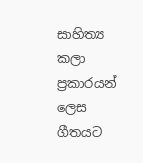සාහිත්‍ය කලා ප්‍රකාරයන් ලෙස ගීතයට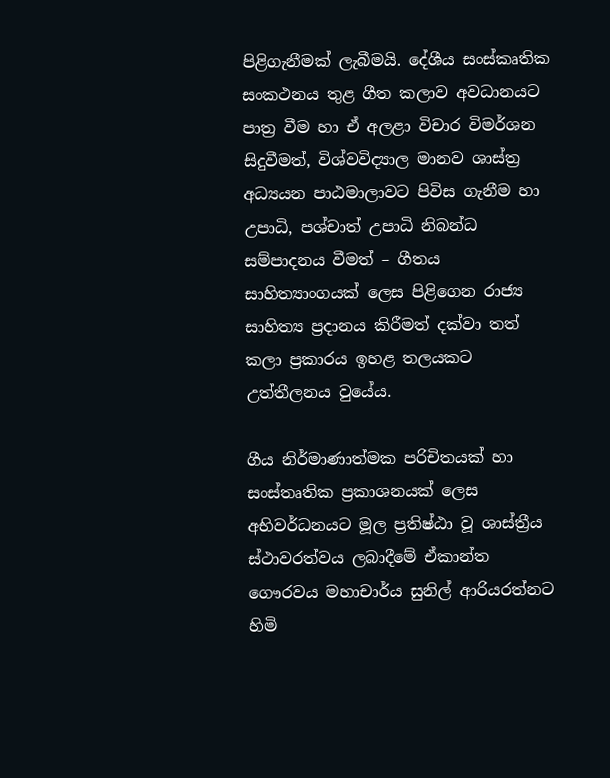පිළිගැනීමක් ලැබීමයි. දේශීය සංස්කෘතික සංකථනය තුළ ගීත කලාව අවධානයට පාත්‍ර වීම හා ඒ අලළා විචාර විමර්ශන සිදුවීමත්, විශ්වවිද්‍යාල මානව ශාස්ත්‍ර අධ්‍යයන පාඨමාලාවට පිවිස ගැනීම හා උපාධි, පශ්චාත් උපාධි නිබන්ධ සම්පාදනය වීමත් – ගීතය සාහිත්‍යාංගයක් ලෙස පිළිගෙන රාජ්‍ය සාහිත්‍ය ප්‍රදානය කිරීමත් දක්වා තත් කලා ප්‍රකාරය ඉහළ තලයකට උත්තීලනය වුයේය.

ගීය නිර්මාණාත්මක පරිචිතයක් හා සංස්තෘතික ප්‍රකාශනයක් ලෙස අභිවර්ධනයට මූල ප්‍රතිෂ්ඨා වූ ශාස්ත්‍රීය ස්ථාවරත්වය ලබාදීමේ ඒකාන්ත ගෞරවය මහාචාර්ය සුනිල් ආරියරත්නට හිමි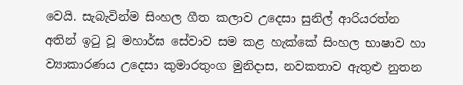වෙයි. සැබැවින්ම සිංහල ගීත කලාව උදෙසා සුනිල් ආරියරත්න අතින් ඉටු වූ මහාර්ඝ සේවාව සම කළ හැක්කේ සිංහල භාෂාව හා ව්‍යාකාරණය උදෙසා කුමාරතුංග මුනිදාස, නවකතාව ඇතුළු නුතන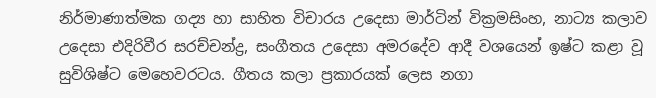නිර්මාණාත්මක ගද්‍ය හා සාහිත විචාරය උදෙසා මාර්ටින් වික්‍රමසිංහ, නාට්‍ය කලාව උදෙසා එදිරිවීර සරච්චන්ද්‍ර, සංගීතය උදෙසා අමරදේව ආදී වශයෙන් ඉෂ්ට කළා වූ සුවිශිෂ්ට මෙහෙවරටය. ගීතය කලා ප්‍රකාරයක් ලෙස නගා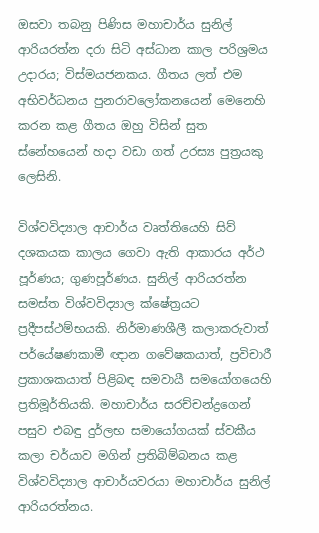ඔසවා තබනු පිණිස මහාචාර්ය සුනිල් ආරියරත්න දරා සිටි අස්ධාන කාල පරිශ්‍රමය උදාරය; විස්මයජනකය. ගීතය ලත් එම අභිවර්ධනය පුනරාවලෝකනයෙන් මෙනෙහි කරන කළ ගීතය ඔහු විසින් සුත ස්නේහයෙන් හදා වඩා ගත් උරස්‍ය පුත්‍රයකු ලෙසිනි.

විශ්වවිද්‍යාල ආචාර්ය වෘත්තියෙහි සිව් දශකයක කාලය ගෙවා ඇති ආකාරය අර්ථ පූර්ණය; ගුණපූර්ණය. සුනිල් ආරියරත්න සමස්ත විශ්වවිද්‍යාල ක්ෂේත්‍රයට ප්‍රදීපස්ථම්භයකි. නිර්මාණශීලී කලාකරුවාත් පර්යේෂණකාමී ඥාන ගවේෂකයාත්, ප්‍රවිචාරී ප්‍රකාශකයාත් පිළිබඳ සමවායී සමයෝගයෙහි ප්‍රතිමූර්තියකි. මහාචාර්ය සරච්චන්ද්‍රගෙන් පසුව එබඳු දුර්ලභ සමායෝගයක් ස්වකීය කලා චර්යාව මගින් ප්‍රතිබිම්බනය කළ විශ්වවිද්‍යාල ආචාර්යවරයා මහාචාර්ය සුනිල් ආරියරත්නය.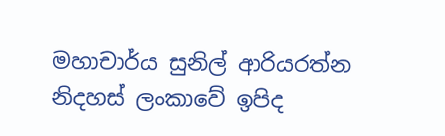මහාචාර්ය සුනිල් ආරියරත්න නිදහස් ලංකාවේ ඉපිද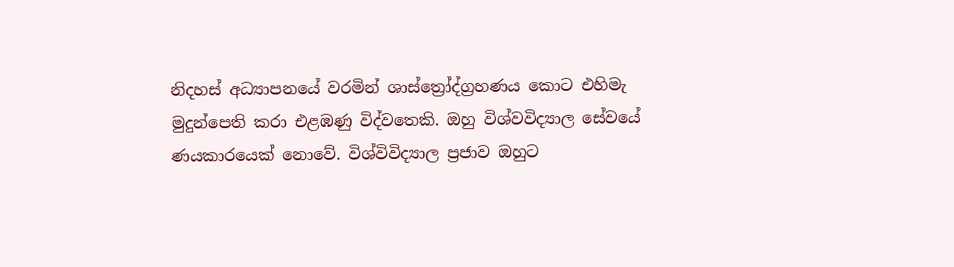නිදහස් අධ්‍යාපනයේ වරමින් ශාස්ත්‍රෝද්ග්‍රහණය කොට එහිමැ මුදුන්පෙති කරා එළඹණු විද්වතෙකි. ඔහු විශ්වවිද්‍යාල සේවයේ ණයකාරයෙක් නොවේ. විශ්විවිද්‍යාල ප්‍රජාව ඔහුට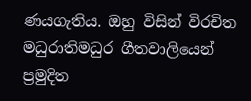ණයගැතිය. ඔහු විසින් විරචිත මධුරාතිමධුර ගීතවාලියෙන් ප්‍රමුදිත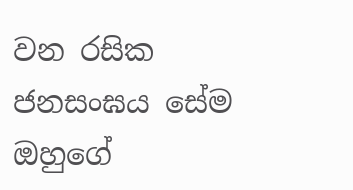වන රසික ජනසංඝය සේම ඔහුගේ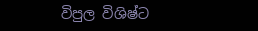විපුල විශිෂ්ට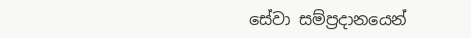සේවා සම්ප්‍රදානයෙන්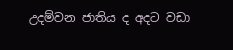උදම්වන ජාතිය ද අදට වඩා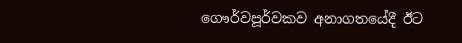ගෞර්වපූර්වකව අනාගතයේදී ඊට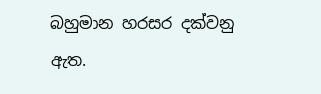බහුමාන හරසර දක්වනු ඇත.